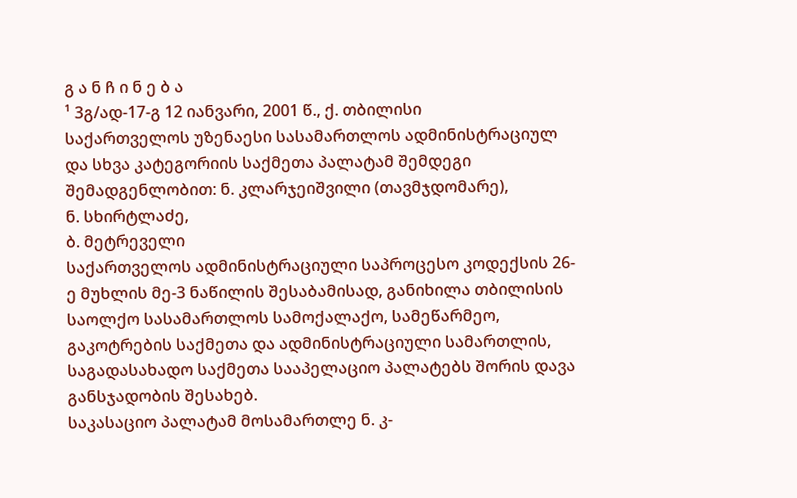გ ა ნ ჩ ი ნ ე ბ ა
¹ 3გ/ად-17-გ 12 იანვარი, 2001 წ., ქ. თბილისი
საქართველოს უზენაესი სასამართლოს ადმინისტრაციულ და სხვა კატეგორიის საქმეთა პალატამ შემდეგი შემადგენლობით: ნ. კლარჯეიშვილი (თავმჯდომარე),
ნ. სხირტლაძე,
ბ. მეტრეველი
საქართველოს ადმინისტრაციული საპროცესო კოდექსის 26-ე მუხლის მე-3 ნაწილის შესაბამისად, განიხილა თბილისის საოლქო სასამართლოს სამოქალაქო, სამეწარმეო, გაკოტრების საქმეთა და ადმინისტრაციული სამართლის, საგადასახადო საქმეთა სააპელაციო პალატებს შორის დავა განსჯადობის შესახებ.
საკასაციო პალატამ მოსამართლე ნ. კ-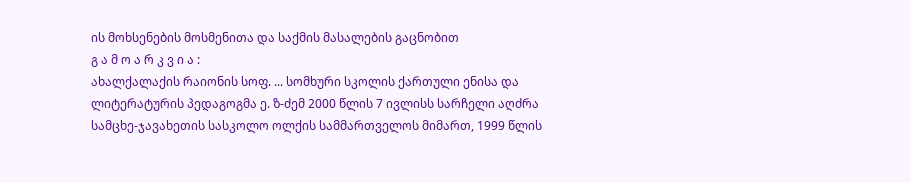ის მოხსენების მოსმენითა და საქმის მასალების გაცნობით
გ ა მ ო ა რ კ ვ ი ა :
ახალქალაქის რაიონის სოფ. ... სომხური სკოლის ქართული ენისა და ლიტერატურის პედაგოგმა ე. ზ-ძემ 2000 წლის 7 ივლისს სარჩელი აღძრა სამცხე-ჯავახეთის სასკოლო ოლქის სამმართველოს მიმართ, 1999 წლის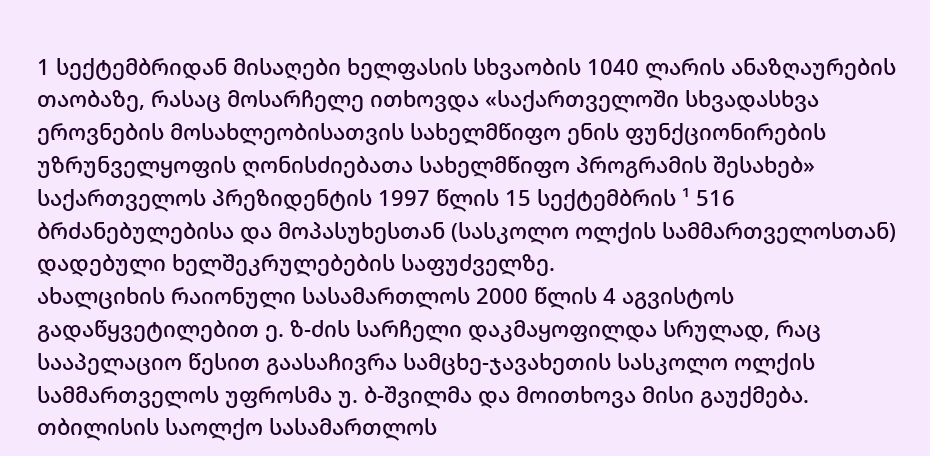1 სექტემბრიდან მისაღები ხელფასის სხვაობის 1040 ლარის ანაზღაურების თაობაზე, რასაც მოსარჩელე ითხოვდა «საქართველოში სხვადასხვა ეროვნების მოსახლეობისათვის სახელმწიფო ენის ფუნქციონირების უზრუნველყოფის ღონისძიებათა სახელმწიფო პროგრამის შესახებ» საქართველოს პრეზიდენტის 1997 წლის 15 სექტემბრის ¹ 516 ბრძანებულებისა და მოპასუხესთან (სასკოლო ოლქის სამმართველოსთან) დადებული ხელშეკრულებების საფუძველზე.
ახალციხის რაიონული სასამართლოს 2000 წლის 4 აგვისტოს გადაწყვეტილებით ე. ზ-ძის სარჩელი დაკმაყოფილდა სრულად, რაც სააპელაციო წესით გაასაჩივრა სამცხე-ჯავახეთის სასკოლო ოლქის სამმართველოს უფროსმა უ. ბ-შვილმა და მოითხოვა მისი გაუქმება. თბილისის საოლქო სასამართლოს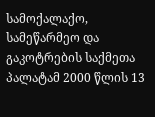სამოქალაქო, სამეწარმეო და გაკოტრების საქმეთა პალატამ 2000 წლის 13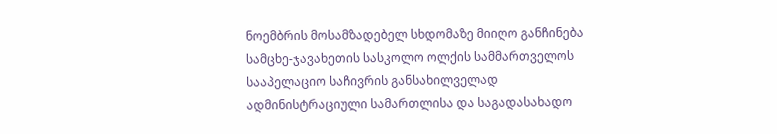ნოემბრის მოსამზადებელ სხდომაზე მიიღო განჩინება სამცხე-ჯავახეთის სასკოლო ოლქის სამმართველოს სააპელაციო საჩივრის განსახილველად ადმინისტრაციული სამართლისა და საგადასახადო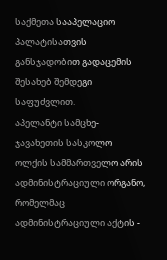საქმეთა სააპელაციო პალატისათვის განსჯადობით გადაცემის შესახებ შემდეგი საფუძვლით.
აპელანტი სამცხე-ჯავახეთის სასკოლო ოლქის სამმართველო არის ადმინისტრაციული ორგანო, რომელმაც ადმინისტრაციული აქტის -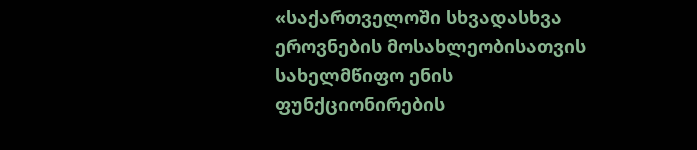«საქართველოში სხვადასხვა ეროვნების მოსახლეობისათვის სახელმწიფო ენის ფუნქციონირების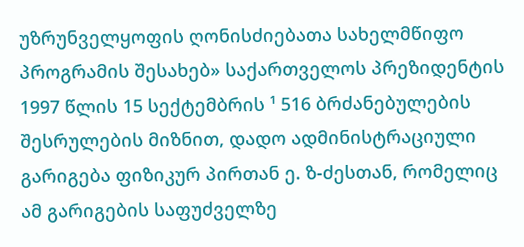უზრუნველყოფის ღონისძიებათა სახელმწიფო პროგრამის შესახებ» საქართველოს პრეზიდენტის 1997 წლის 15 სექტემბრის ¹ 516 ბრძანებულების შესრულების მიზნით, დადო ადმინისტრაციული გარიგება ფიზიკურ პირთან ე. ზ-ძესთან, რომელიც ამ გარიგების საფუძველზე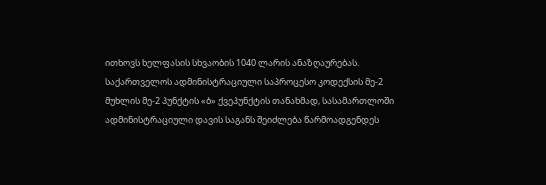ითხოვს ხელფასის სხვაობის 1040 ლარის ანაზღაურებას. საქართველოს ადმინისტრაციული საპროცესო კოდექსის მე-2 მუხლის მე-2 პუნქტის «ბ» ქვეპუნქტის თანახმად, სასამართლოში ადმინისტრაციული დავის საგანს შეიძლება წარმოადგენდეს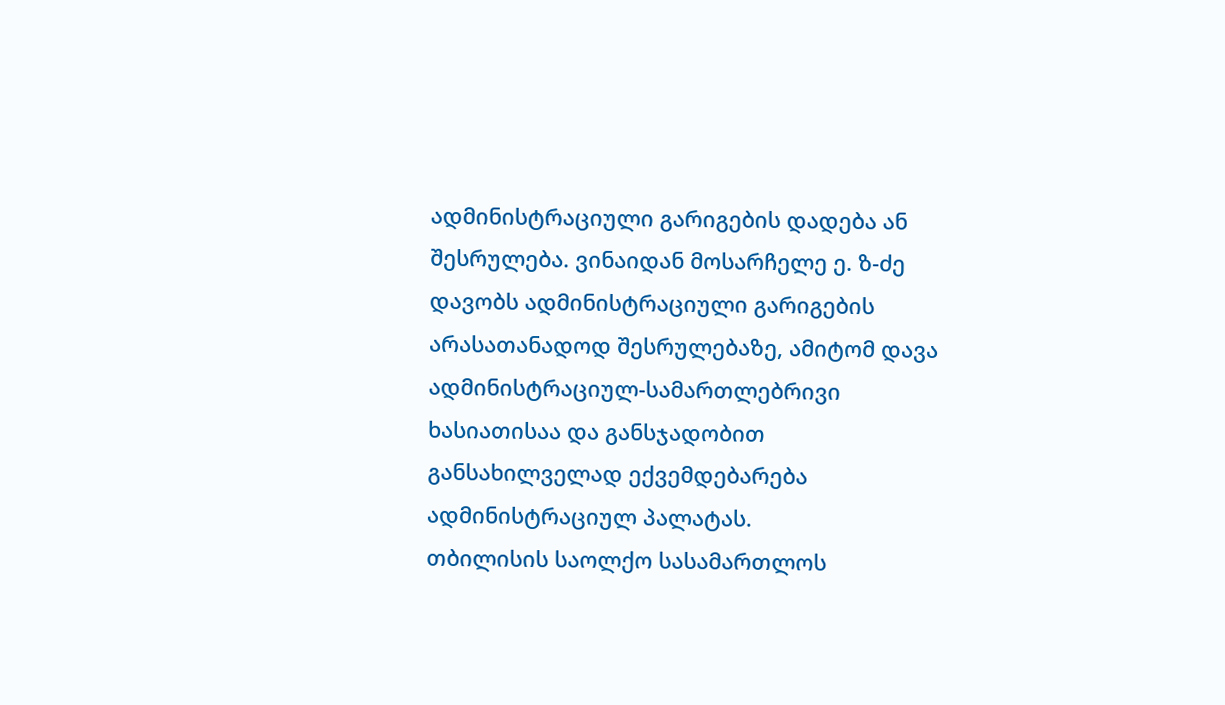ადმინისტრაციული გარიგების დადება ან შესრულება. ვინაიდან მოსარჩელე ე. ზ-ძე დავობს ადმინისტრაციული გარიგების არასათანადოდ შესრულებაზე, ამიტომ დავა ადმინისტრაციულ-სამართლებრივი ხასიათისაა და განსჯადობით განსახილველად ექვემდებარება ადმინისტრაციულ პალატას.
თბილისის საოლქო სასამართლოს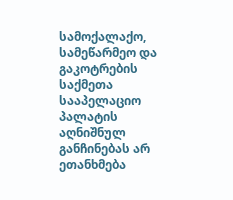სამოქალაქო, სამეწარმეო და გაკოტრების საქმეთა სააპელაციო პალატის აღნიშნულ განჩინებას არ ეთანხმება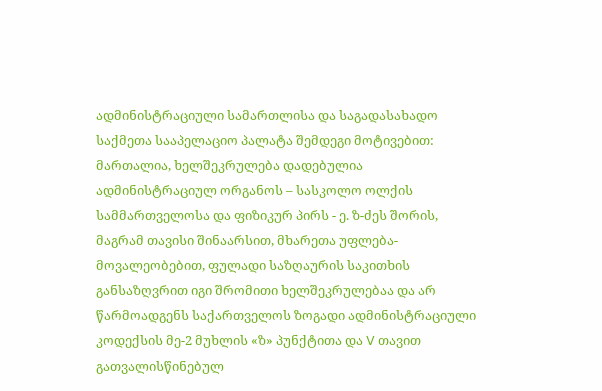ადმინისტრაციული სამართლისა და საგადასახადო საქმეთა სააპელაციო პალატა შემდეგი მოტივებით:
მართალია, ხელშეკრულება დადებულია ადმინისტრაციულ ორგანოს – სასკოლო ოლქის სამმართველოსა და ფიზიკურ პირს - ე. ზ-ძეს შორის, მაგრამ თავისი შინაარსით, მხარეთა უფლება-მოვალეობებით, ფულადი საზღაურის საკითხის განსაზღვრით იგი შრომითი ხელშეკრულებაა და არ წარმოადგენს საქართველოს ზოგადი ადმინისტრაციული კოდექსის მე-2 მუხლის «ზ» პუნქტითა და V თავით გათვალისწინებულ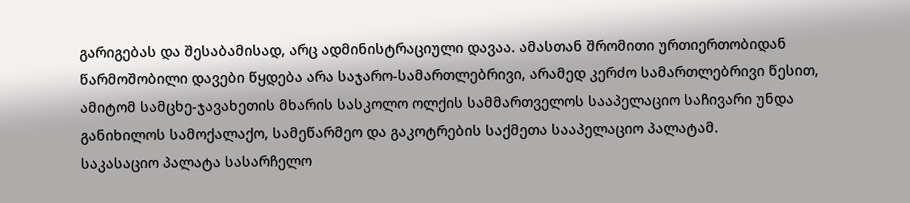გარიგებას და შესაბამისად, არც ადმინისტრაციული დავაა. ამასთან შრომითი ურთიერთობიდან წარმოშობილი დავები წყდება არა საჯარო-სამართლებრივი, არამედ კერძო სამართლებრივი წესით, ამიტომ სამცხე-ჯავახეთის მხარის სასკოლო ოლქის სამმართველოს სააპელაციო საჩივარი უნდა განიხილოს სამოქალაქო, სამეწარმეო და გაკოტრების საქმეთა სააპელაციო პალატამ.
საკასაციო პალატა სასარჩელო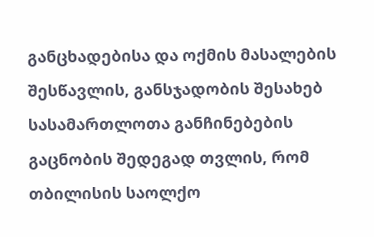განცხადებისა და ოქმის მასალების შესწავლის, განსჯადობის შესახებ სასამართლოთა განჩინებების გაცნობის შედეგად თვლის, რომ თბილისის საოლქო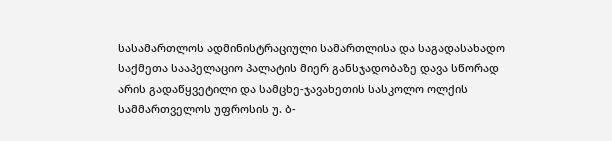სასამართლოს ადმინისტრაციული სამართლისა და საგადასახადო საქმეთა სააპელაციო პალატის მიერ განსჯადობაზე დავა სწორად არის გადაწყვეტილი და სამცხე-ჯავახეთის სასკოლო ოლქის სამმართველოს უფროსის უ. ბ-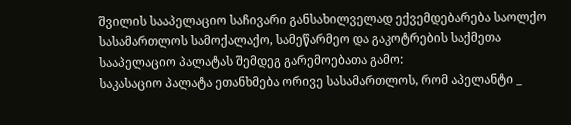შვილის სააპელაციო საჩივარი განსახილველად ექვემდებარება საოლქო სასამართლოს სამოქალაქო, სამეწარმეო და გაკოტრების საქმეთა სააპელაციო პალატას შემდეგ გარემოებათა გამო:
საკასაციო პალატა ეთანხმება ორივე სასამართლოს, რომ აპელანტი _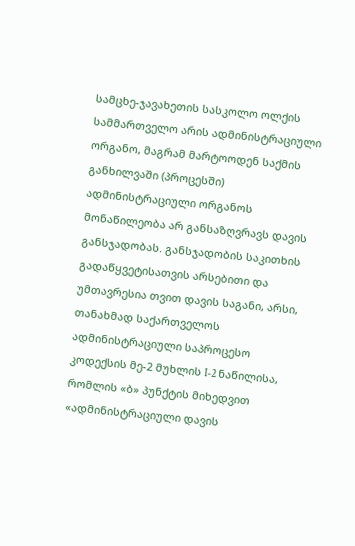სამცხე-ჯავახეთის სასკოლო ოლქის სამმართველო არის ადმინისტრაციული ორგანო, მაგრამ მარტოოდენ საქმის განხილვაში (პროცესში) ადმინისტრაციული ორგანოს მონაწილეობა არ განსაზღვრავს დავის განსჯადობას. განსჯადობის საკითხის გადაწყვეტისათვის არსებითი და უმთავრესია თვით დავის საგანი, არსი, თანახმად საქართველოს ადმინისტრაციული საპროცესო კოდექსის მე-2 მუხლის I-2 ნაწილისა, რომლის «ბ» პუნქტის მიხედვით «ადმინისტრაციული დავის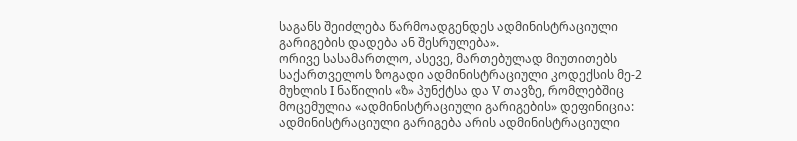საგანს შეიძლება წარმოადგენდეს ადმინისტრაციული გარიგების დადება ან შესრულება».
ორივე სასამართლო, ასევე, მართებულად მიუთითებს საქართველოს ზოგადი ადმინისტრაციული კოდექსის მე-2 მუხლის I ნაწილის «ზ» პუნქტსა და V თავზე, რომლებშიც მოცემულია «ადმინისტრაციული გარიგების» დეფინიცია: ადმინისტრაციული გარიგება არის ადმინისტრაციული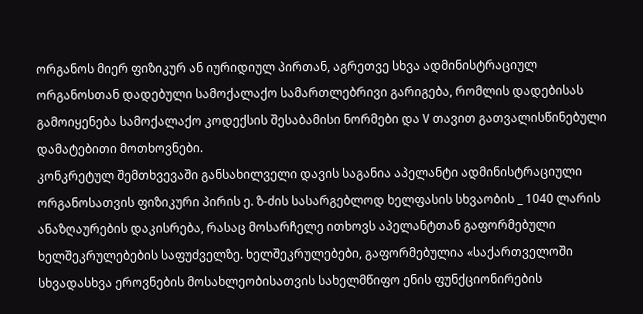ორგანოს მიერ ფიზიკურ ან იურიდიულ პირთან, აგრეთვე სხვა ადმინისტრაციულ ორგანოსთან დადებული სამოქალაქო სამართლებრივი გარიგება, რომლის დადებისას გამოიყენება სამოქალაქო კოდექსის შესაბამისი ნორმები და V თავით გათვალისწინებული დამატებითი მოთხოვნები.
კონკრეტულ შემთხვევაში განსახილველი დავის საგანია აპელანტი ადმინისტრაციული ორგანოსათვის ფიზიკური პირის ე. ზ-ძის სასარგებლოდ ხელფასის სხვაობის _ 1040 ლარის ანაზღაურების დაკისრება, რასაც მოსარჩელე ითხოვს აპელანტთან გაფორმებული ხელშეკრულებების საფუძველზე. ხელშეკრულებები, გაფორმებულია «საქართველოში სხვადასხვა ეროვნების მოსახლეობისათვის სახელმწიფო ენის ფუნქციონირების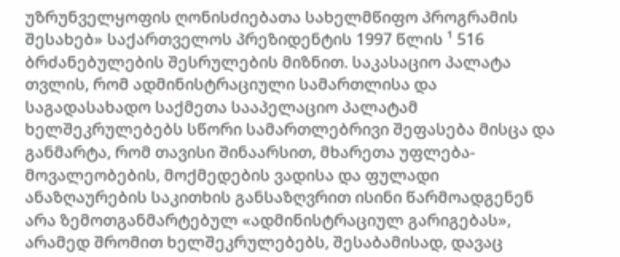უზრუნველყოფის ღონისძიებათა სახელმწიფო პროგრამის შესახებ» საქართველოს პრეზიდენტის 1997 წლის ¹ 516 ბრძანებულების შესრულების მიზნით. საკასაციო პალატა თვლის, რომ ადმინისტრაციული სამართლისა და საგადასახადო საქმეთა სააპელაციო პალატამ ხელშეკრულებებს სწორი სამართლებრივი შეფასება მისცა და განმარტა, რომ თავისი შინაარსით, მხარეთა უფლება-მოვალეობების, მოქმედების ვადისა და ფულადი ანაზღაურების საკითხის განსაზღვრით ისინი წარმოადგენენ არა ზემოთგანმარტებულ «ადმინისტრაციულ გარიგებას», არამედ შრომით ხელშეკრულებებს, შესაბამისად, დავაც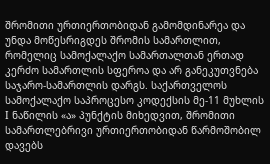შრომითი ურთიერთობიდან გამომდინარეა და უნდა მოწესრიგდეს შრომის სამართლით, რომელიც სამოქალაქო სამართალთან ერთად კერძო სამართლის სფეროა და არ განეკუთვნება საჯარო-სამართლის დარგს. საქართველოს სამოქალაქო საპროცესო კოდექსის მე-11 მუხლის I ნაწილის «ა» პუნქტის მიხედვით, შრომითი სამართლებრივი ურთიერთობიდან წარმოშობილ დავებს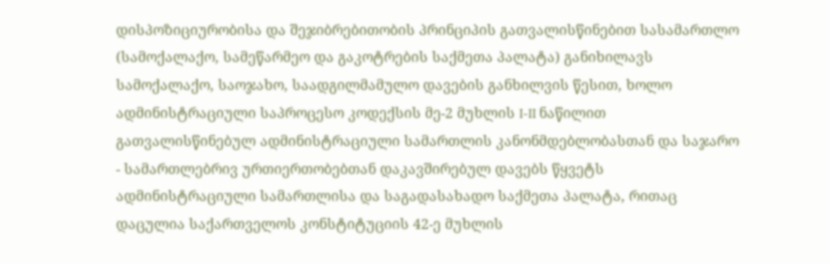დისპოზიციურობისა და შეჯიბრებითობის პრინციპის გათვალისწინებით სასამართლო (სამოქალაქო, სამეწარმეო და გაკოტრების საქმეთა პალატა) განიხილავს სამოქალაქო, საოჯახო, საადგილმამულო დავების განხილვის წესით, ხოლო ადმინისტრაციული საპროცესო კოდექსის მე-2 მუხლის I-II ნაწილით გათვალისწინებულ ადმინისტრაციული სამართლის კანონმდებლობასთან და საჯარო - სამართლებრივ ურთიერთობებთან დაკავშირებულ დავებს წყვეტს ადმინისტრაციული სამართლისა და საგადასახადო საქმეთა პალატა, რითაც დაცულია საქართველოს კონსტიტუციის 42-ე მუხლის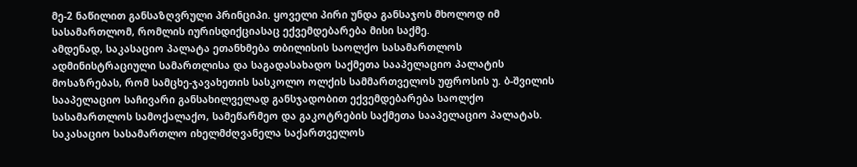მე-2 ნაწილით განსაზღვრული პრინციპი. ყოველი პირი უნდა განსაჯოს მხოლოდ იმ სასამართლომ, რომლის იურისდიქციასაც ექვემდებარება მისი საქმე.
ამდენად, საკასაციო პალატა ეთანხმება თბილისის საოლქო სასამართლოს ადმინისტრაციული სამართლისა და საგადასახადო საქმეთა სააპელაციო პალატის მოსაზრებას, რომ სამცხე-ჯავახეთის სასკოლო ოლქის სამმართველოს უფროსის უ. ბ-შვილის სააპელაციო საჩივარი განსახილველად განსჯადობით ექვემდებარება საოლქო სასამართლოს სამოქალაქო, სამეწარმეო და გაკოტრების საქმეთა სააპელაციო პალატას.
საკასაციო სასამართლო იხელმძღვანელა საქართველოს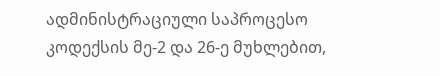ადმინისტრაციული საპროცესო კოდექსის მე-2 და 26-ე მუხლებით,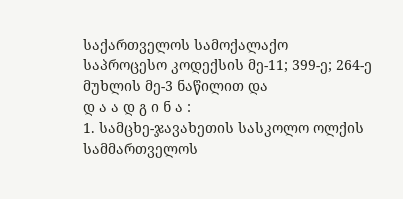საქართველოს სამოქალაქო საპროცესო კოდექსის მე-11; 399-ე; 264-ე მუხლის მე-3 ნაწილით და
დ ა ა დ გ ი ნ ა :
1. სამცხე-ჯავახეთის სასკოლო ოლქის სამმართველოს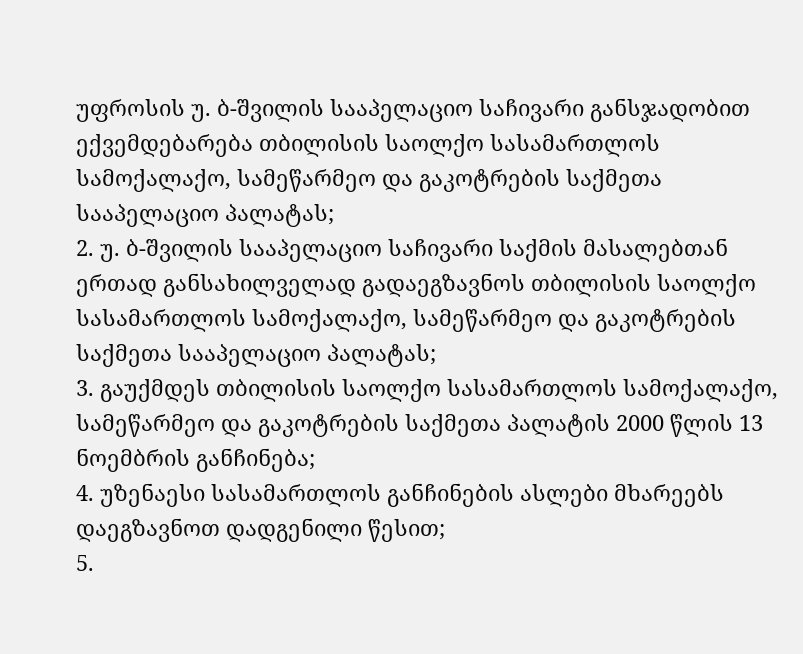უფროსის უ. ბ-შვილის სააპელაციო საჩივარი განსჯადობით ექვემდებარება თბილისის საოლქო სასამართლოს სამოქალაქო, სამეწარმეო და გაკოტრების საქმეთა სააპელაციო პალატას;
2. უ. ბ-შვილის სააპელაციო საჩივარი საქმის მასალებთან ერთად განსახილველად გადაეგზავნოს თბილისის საოლქო სასამართლოს სამოქალაქო, სამეწარმეო და გაკოტრების საქმეთა სააპელაციო პალატას;
3. გაუქმდეს თბილისის საოლქო სასამართლოს სამოქალაქო, სამეწარმეო და გაკოტრების საქმეთა პალატის 2000 წლის 13 ნოემბრის განჩინება;
4. უზენაესი სასამართლოს განჩინების ასლები მხარეებს დაეგზავნოთ დადგენილი წესით;
5.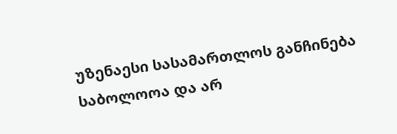უზენაესი სასამართლოს განჩინება საბოლოოა და არ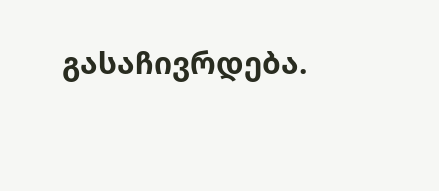გასაჩივრდება.